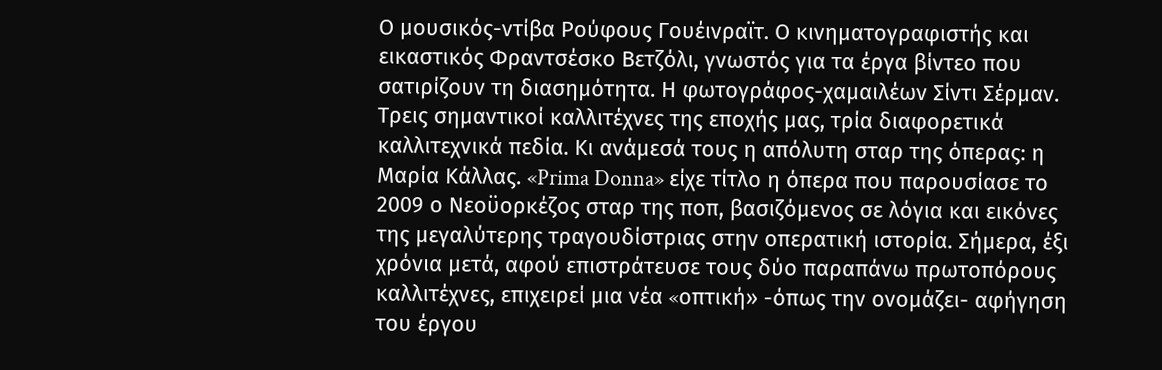Ο μουσικός-ντίβα Ρούφους Γουέινραϊτ. Ο κινηματογραφιστής και εικαστικός Φραντσέσκο Βετζόλι, γνωστός για τα έργα βίντεο που σατιρίζουν τη διασημότητα. Η φωτογράφος-χαμαιλέων Σίντι Σέρμαν. Τρεις σημαντικοί καλλιτέχνες της εποχής μας, τρία διαφορετικά καλλιτεχνικά πεδία. Κι ανάμεσά τους η απόλυτη σταρ της όπερας: η Μαρία Κάλλας. «Prima Donna» είχε τίτλο η όπερα που παρουσίασε το 2009 ο Νεοϋορκέζος σταρ της ποπ, βασιζόμενος σε λόγια και εικόνες της μεγαλύτερης τραγουδίστριας στην οπερατική ιστορία. Σήμερα, έξι χρόνια μετά, αφού επιστράτευσε τους δύο παραπάνω πρωτοπόρους καλλιτέχνες, επιχειρεί μια νέα «oπτική» -όπως την ονομάζει- αφήγηση του έργου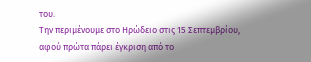του.
Την περιμένουμε στο Ηρώδειο στις 15 Σεπτεμβρίου, αφού πρώτα πάρει έγκριση από το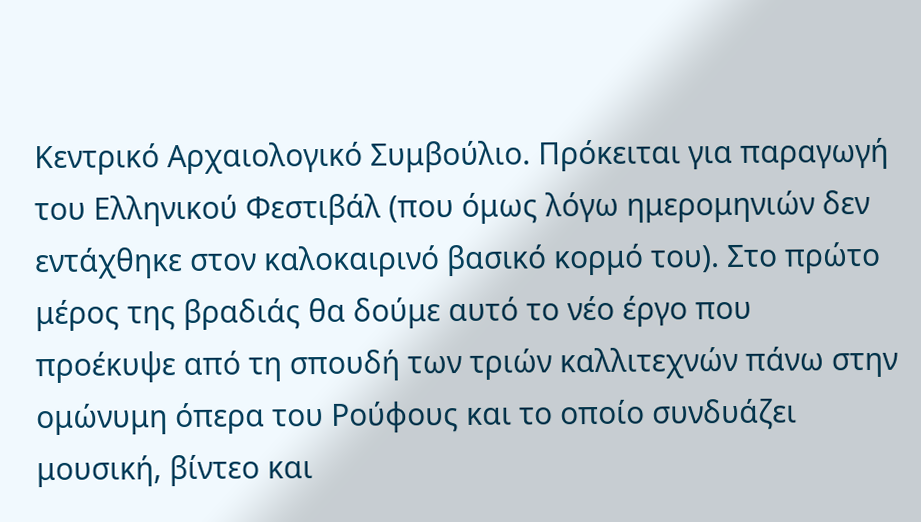Κεντρικό Αρχαιολογικό Συμβούλιο. Πρόκειται για παραγωγή του Ελληνικού Φεστιβάλ (που όμως λόγω ημερομηνιών δεν εντάχθηκε στον καλοκαιρινό βασικό κορμό του). Στο πρώτο μέρος της βραδιάς θα δούμε αυτό το νέο έργο που προέκυψε από τη σπουδή των τριών καλλιτεχνών πάνω στην ομώνυμη όπερα του Ρούφους και το οποίο συνδυάζει μουσική, βίντεο και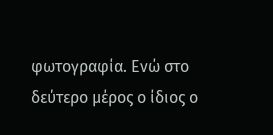φωτογραφία. Ενώ στο δεύτερο μέρος ο ίδιος ο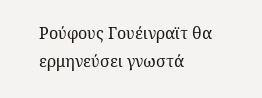Ρούφους Γουέινραϊτ θα ερμηνεύσει γνωστά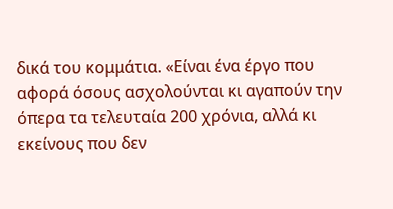δικά του κομμάτια. «Είναι ένα έργο που αφορά όσους ασχολούνται κι αγαπούν την όπερα τα τελευταία 200 χρόνια, αλλά κι εκείνους που δεν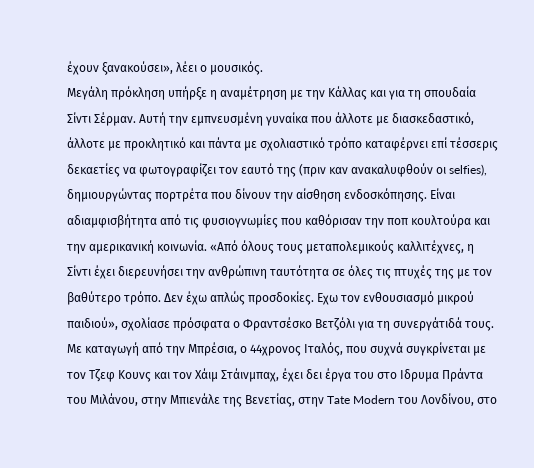έχουν ξανακούσει», λέει ο μουσικός.
Μεγάλη πρόκληση υπήρξε η αναμέτρηση με την Κάλλας και για τη σπουδαία Σίντι Σέρμαν. Αυτή την εμπνευσμένη γυναίκα που άλλοτε με διασκεδαστικό, άλλοτε με προκλητικό και πάντα με σχολιαστικό τρόπο καταφέρνει επί τέσσερις δεκαετίες να φωτογραφίζει τον εαυτό της (πριν καν ανακαλυφθούν οι selfies), δημιουργώντας πορτρέτα που δίνουν την αίσθηση ενδοσκόπησης. Είναι αδιαμφισβήτητα από τις φυσιογνωμίες που καθόρισαν την ποπ κουλτούρα και την αμερικανική κοινωνία. «Από όλους τους μεταπολεμικούς καλλιτέχνες, η Σίντι έχει διερευνήσει την ανθρώπινη ταυτότητα σε όλες τις πτυχές της με τον βαθύτερο τρόπο. Δεν έχω απλώς προσδοκίες. Εχω τον ενθουσιασμό μικρού παιδιού», σχολίασε πρόσφατα ο Φραντσέσκο Βετζόλι για τη συνεργάτιδά τους.
Με καταγωγή από την Μπρέσια, ο 44χρονος Ιταλός, που συχνά συγκρίνεται με τον Τζεφ Κουνς και τον Χάιμ Στάινμπαχ, έχει δει έργα του στο Ιδρυμα Πράντα του Μιλάνου, στην Μπιενάλε της Βενετίας, στην Tate Modern του Λονδίνου, στο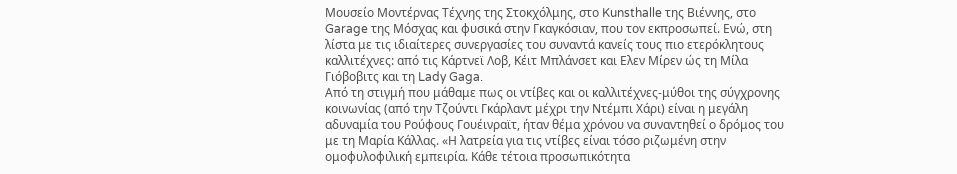Μουσείο Μοντέρνας Τέχνης της Στοκχόλμης, στο Kunsthalle της Βιέννης, στο Garage της Μόσχας και φυσικά στην Γκαγκόσιαν, που τον εκπροσωπεί. Ενώ, στη λίστα με τις ιδιαίτερες συνεργασίες του συναντά κανείς τους πιο ετερόκλητους καλλιτέχνες: από τις Κάρτνεϊ Λοβ, Κέιτ Μπλάνσετ και Ελεν Μίρεν ώς τη Μίλα Γιόβοβιτς και τη Lady Gaga.
Από τη στιγμή που μάθαμε πως οι ντίβες και οι καλλιτέχνες-μύθοι της σύγχρονης κοινωνίας (από την Τζούντι Γκάρλαντ μέχρι την Ντέμπι Χάρι) είναι η μεγάλη αδυναμία του Ρούφους Γουέινραϊτ, ήταν θέμα χρόνου να συναντηθεί ο δρόμος του με τη Μαρία Κάλλας. «Η λατρεία για τις ντίβες είναι τόσο ριζωμένη στην ομοφυλοφιλική εμπειρία. Κάθε τέτοια προσωπικότητα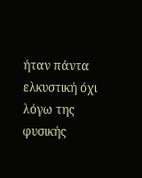ήταν πάντα ελκυστική όχι λόγω της φυσικής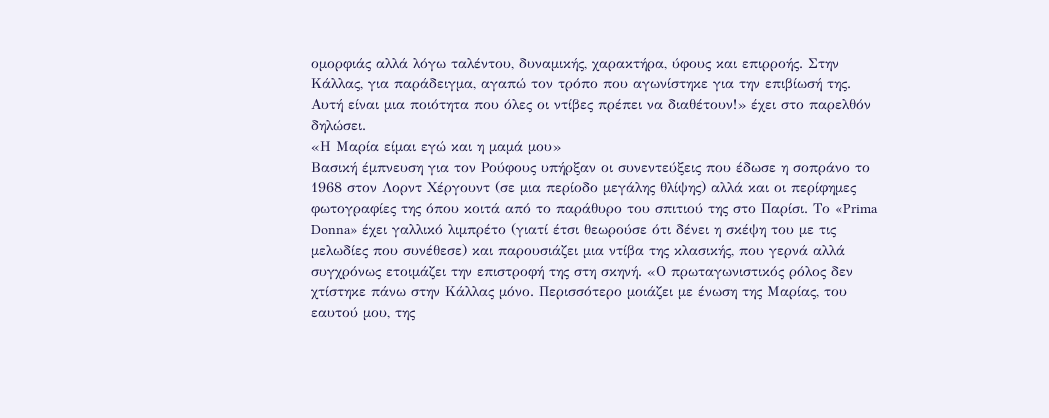ομορφιάς αλλά λόγω ταλέντου, δυναμικής, χαρακτήρα, ύφους και επιρροής. Στην Κάλλας, για παράδειγμα, αγαπώ τον τρόπο που αγωνίστηκε για την επιβίωσή της. Αυτή είναι μια ποιότητα που όλες οι ντίβες πρέπει να διαθέτουν!» έχει στο παρελθόν δηλώσει.
«Η Μαρία είμαι εγώ και η μαμά μου»
Βασική έμπνευση για τον Ρούφους υπήρξαν οι συνεντεύξεις που έδωσε η σοπράνο το 1968 στον Λορντ Χέργουντ (σε μια περίοδο μεγάλης θλίψης) αλλά και οι περίφημες φωτογραφίες της όπου κοιτά από το παράθυρο του σπιτιού της στο Παρίσι. Το «Prima Donna» έχει γαλλικό λιμπρέτο (γιατί έτσι θεωρούσε ότι δένει η σκέψη του με τις μελωδίες που συνέθεσε) και παρουσιάζει μια ντίβα της κλασικής, που γερνά αλλά συγχρόνως ετοιμάζει την επιστροφή της στη σκηνή. «Ο πρωταγωνιστικός ρόλος δεν χτίστηκε πάνω στην Κάλλας μόνο. Περισσότερο μοιάζει με ένωση της Μαρίας, του εαυτού μου, της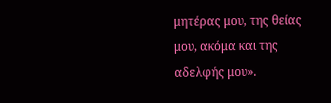μητέρας μου, της θείας μου, ακόμα και της αδελφής μου».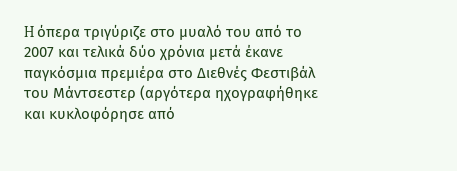H όπερα τριγύριζε στο μυαλό του από το 2007 και τελικά δύο χρόνια μετά έκανε παγκόσμια πρεμιέρα στο Διεθνές Φεστιβάλ του Μάντσεστερ (αργότερα ηχογραφήθηκε και κυκλοφόρησε από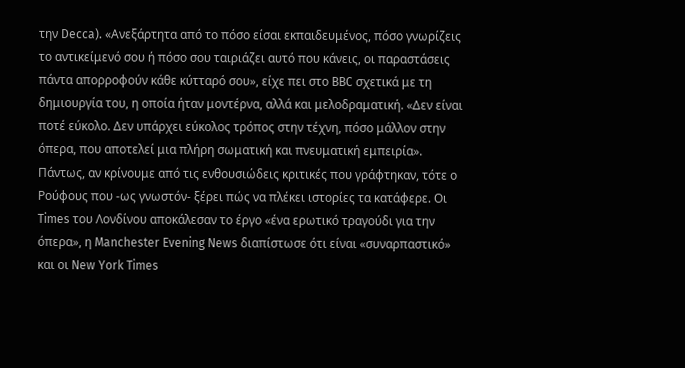την Decca). «Ανεξάρτητα από το πόσο είσαι εκπαιδευμένος, πόσο γνωρίζεις το αντικείμενό σου ή πόσο σου ταιριάζει αυτό που κάνεις, οι παραστάσεις πάντα απορροφούν κάθε κύτταρό σου», είχε πει στο BBC σχετικά με τη δημιουργία του, η οποία ήταν μοντέρνα, αλλά και μελοδραματική. «Δεν είναι ποτέ εύκολο. Δεν υπάρχει εύκολος τρόπος στην τέχνη, πόσο μάλλον στην όπερα, που αποτελεί μια πλήρη σωματική και πνευματική εμπειρία».
Πάντως, αν κρίνουμε από τις ενθουσιώδεις κριτικές που γράφτηκαν, τότε ο Ρούφους που -ως γνωστόν- ξέρει πώς να πλέκει ιστορίες τα κατάφερε. Οι Times του Λονδίνου αποκάλεσαν το έργο «ένα ερωτικό τραγούδι για την όπερα», η Manchester Evening News διαπίστωσε ότι είναι «συναρπαστικό» και οι New York Times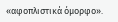«αφοπλιστικά όμορφο».